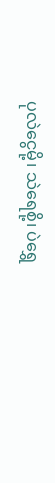ပုလဲငွေမို့၊ သဲရေစို့၊ ပဲရွှေ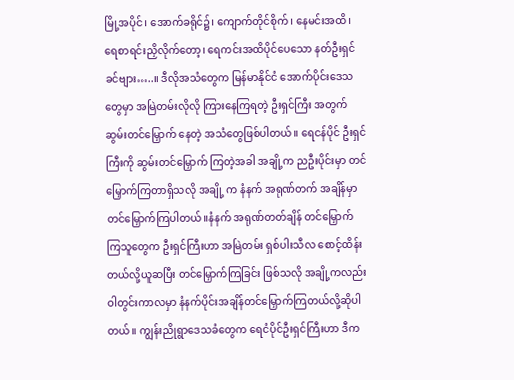မြို့အပိုင်၊ အောက်ခရိုင်၌၊ ကျောက်တိုင်စိုက်၊ နေမင်းအထိ၊ ရေစာရင်းညှိလိုက်တော့၊ ရေကင်းအထိပိုင်ပေသော နတ်ဦးရှင်ခင်ဗျား…..။ ဒီလိုအသံတွေက မြန်မာနိုင်ငံ အောက်ပိုင်းဒေသတွေမှာ အမြဲတမ်းလိုလို ကြားနေကြရတဲ့ ဦးရှင်ကြီး အတွက် ဆွမ်းတင်မြှောက် နေတဲ့ အသံတွေဖြစ်ပါတယ်။ ရေငန်ပိုင် ဦးရှင်ကြီးကို ဆွမ်းတင်မြှောက် ကြတဲ့အခါ အချို့က ညဦးပိုင်းမှာ တင်မြှောက်ကြတာရှိသလို အချို့ က နံနက် အရုဏ်တက် အချိန်မှာ တင်မြှောက်ကြပါတယ်။နံနက် အရုဏ်တတ်ချိန် တင်မြှောက် ကြသူတွေက ဦးရှင်ကြီးဟာ အမြဲတမ်း ရှစ်ပါးသီလ စောင့်ထိန်းတယ်လို့ယူဆပြီး တင်မြှောက်ကြခြင်း ဖြစ်သလို အချို့ကလည်း ဝါတွင်းကာလမှာ နံနက်ပိုင်းအချိန်တင်မြှောက်ကြတယ်လို့ဆိုပါတယ်။ ကျွန်းညိုရွာဒေသခံတွေက ရေငံပိုင်ဦးရှင်ကြီးဟာ ဒီက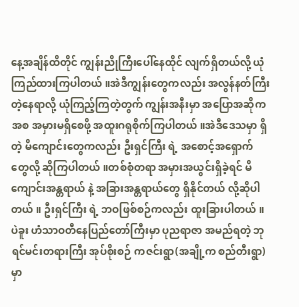နေ့အချိန်ထိတိုင် ကျွန်းညိုကြီးပေါ်နေထိုင် လျက်ရှိတယ်လို့ ယုံကြည်ထားကြပါတယ်။အဲဒီကျွန်းတွေကလည်း အလွန်နတ်ကြီးတဲ့နေရာလို့ ယုံကြည့်ကြတဲ့တွက် ကျွန်းအနီးမှာ အပြောအဆိုကအစ အမှားမရှိစေဖို့ အထူးဂရုစိုက်ကြပါတယ်။အဲဒီဒေသမှာ ရှိတဲ့ မိကျောင်းတွေကလည်း ဦးရှင်ကြီး ရဲ့ အစောင့်အရှောက်တွေလို့ ဆိုကြပါတယ်။တစ်စုံတရာ အမှားအယွင်းရှိခဲ့ရင် မိကျောင်းအန္တရာယ် နဲ့ အခြားအန္တရာယ်တွေ ရှိနိုင်တယ် လို့ဆိုပါတယ်။ ဦးရှင်ကြီး ရဲ့ ဘဝဖြစ်စဉ်ကလည်း ထူးခြားပါတယ်။ ပဲခူး ဟံသာဝတီနေပြည်တော်ကြီးမှာ ပုညရာဇာ အမည်ရတဲ့ ဘုရင်မင်းတရားကြီး အုပ်စိုးစဉ် ကဇင်းရွာ(အချို့က စည်တီးရွာ) မှာ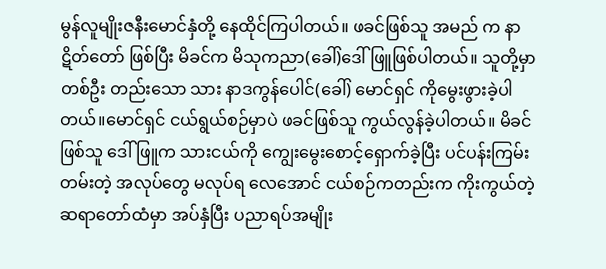မွန်လူမျိုးဇနီးမောင်နှံတို့ နေထိုင်ကြပါတယ်။ ဖခင်ဖြစ်သူ အမည် က နာဋိတ်တော် ဖြစ်ပြီး မိခင်က မိသုကညာ(ခေါ်)ဒေါ်ဖြူဖြစ်ပါတယ်။ သူတို့မှာ တစ်ဦး တည်းသော သား နာဒကွန်ပေါင်(ခေါ်) မောင်ရှင် ကိုမွေးဖွားခဲ့ပါတယ်။မောင်ရှင် ငယ်ရွယ်စဉ်မှာပဲ ဖခင်ဖြစ်သူ ကွယ်လွန်ခဲ့ပါတယ်။ မိခင်ဖြစ်သူ ဒေါ်ဖြူက သားငယ်ကို ကျွေးမွေးစောင့်ရှောက်ခဲ့ပြီး ပင်ပန်းကြမ်းတမ်းတဲ့ အလုပ်တွေ မလုပ်ရ လေအောင် ငယ်စဉ်ကတည်းက ကိုးကွယ်တဲ့ ဆရာတော်ထံမှာ အပ်နှံပြီး ပညာရပ်အမျိုး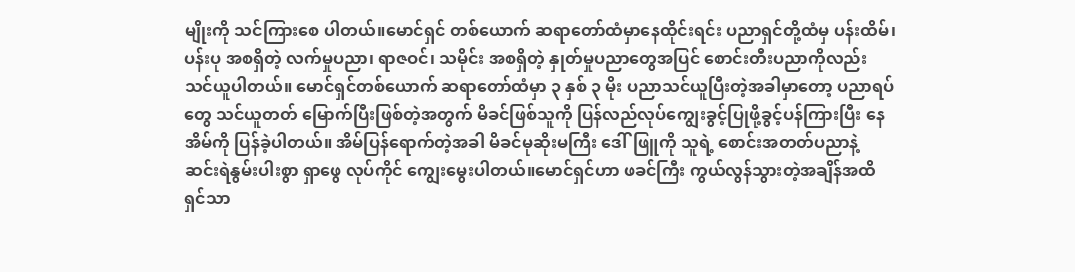မျိုးကို သင်ကြားစေ ပါတယ်။မောင်ရှင် တစ်ယောက် ဆရာတော်ထံမှာနေထိုင်းရင်း ပညာရှင်တို့ထံမှ ပန်းထိမ်၊ပန်းပု အစရှိတဲ့ လက်မှုပညာ၊ ရာဇဝင်၊ သမိုင်း အစရှိတဲ့ နှုတ်မှုပညာတွေအပြင် စောင်းတီးပညာကိုလည်း သင်ယူပါတယ်။ မောင်ရှင်တစ်ယောက် ဆရာတော်ထံမှာ ၃ နှစ် ၃ မိုး ပညာသင်ယူပြီးတဲ့အခါမှာတော့ ပညာရပ်တွေ သင်ယူတတ် မြောက်ပြီးဖြစ်တဲ့အတွက် မိခင်ဖြစ်သူကို ပြန်လည်လုပ်ကျွေးခွင့်ပြုဖို့ခွင့်ပန်ကြားပြီး နေအိမ်ကို ပြန်ခဲ့ပါတယ်။ အိမ်ပြန်ရောက်တဲ့အခါ မိခင်မုဆိုးမကြီး ဒေါ်ဖြူကို သူရဲ့ စောင်းအတတ်ပညာနဲ့ ဆင်းရဲနွမ်းပါးစွာ ရှာဖွေ လုပ်ကိုင် ကျွေးမွေးပါတယ်။မောင်ရှင်ဟာ ဖခင်ကြီး ကွယ်လွန်သွားတဲ့အချိန်အထိ ရှင်သာ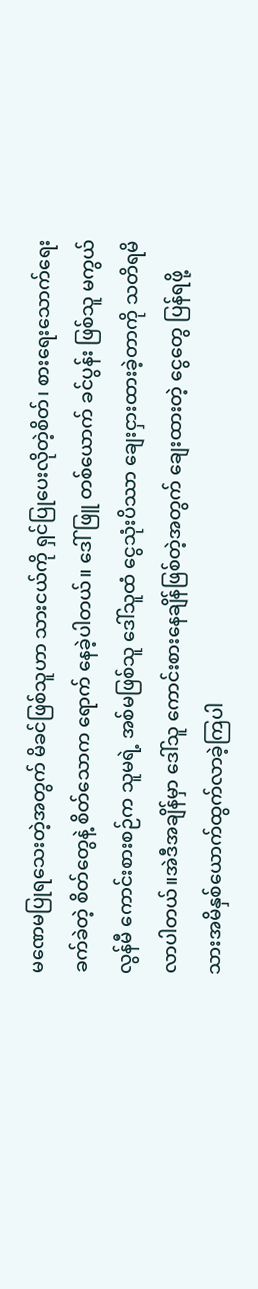မဏေမပြုရသေးတဲ့အတွက် မိခင်ဖြစ်သူဟာ သားငယ်ကို ရှင်ပြုပေးလိုတဲ့စိတ်၊ စားရေးသောက်ရေးခက်ခဲတဲ့ စိတ်တွေနဲ့ စိတ်သောက ရောက် နေခဲ့ပါတယ်။ ဒေါ်ဖြူ တစ်ယောက် ခင်ပွန်း ဖြစ်သူ မကွယ်လွန်မီ ကောင်းစားစဉ်က သူမရဲ့ အစ်မဖြစ်သူ ဒေါ်သူထံ ငွေသုံးပိဿာ ချေးငှားထားခဲ့တာကို သတိရမိလာပါတယ်။အဲဒီအချိန်မှာ ဒေါ်သူ ကောင်းစားနေချိန်ဖြစ်တဲ့အတွက် ချေးထားတဲ့ ငွေတွေ ပြန်ရဖို့ သားအမိနှစ်ယောက်ထွက်လာခဲ့ကြပါ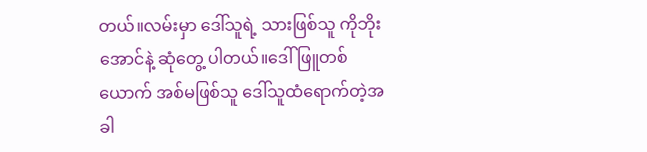တယ်။လမ်းမှာ ဒေါ်သူရဲ့ သားဖြစ်သူ ကိုဘိုးအောင်နဲ့ ဆုံတွေ့ ပါတယ်။ဒေါ်ဖြူတစ်ယောက် အစ်မဖြစ်သူ ဒေါ်သူထံရောက်တဲ့အခါ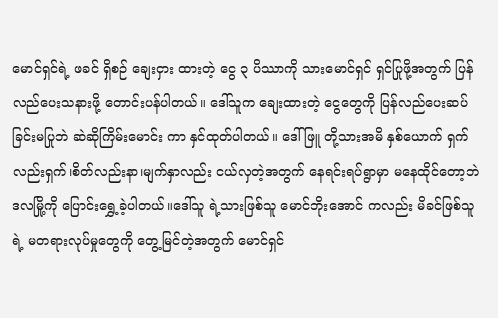မောင်ရှင်ရဲ့ ဖခင် ရှိစဉ် ချေးငှား ထားတဲ့ ငွေ ၃ ပိဿာကို သားမောင်ရှင် ရှင်ပြုဖို့အတွက် ပြန်လည်ပေးသနားဖို့ တောင်းပန်ပါတယ်။ ဒေါ်သူက ချေးထားတဲ့ ငွေတွေကို ပြန်လည်ပေးဆပ်ခြင်းမပြုဘဲ ဆဲဆိုကြိမ်းမောင်း ကာ နှင်ထုတ်ပါတယ်။ ဒေါ်ဖြူ တို့သားအမိ နှစ်ယောက် ရှက်လည်းရှက်၊စိတ်လည်းနာ၊မျက်နှာလည်း ငယ်လှတဲ့အတွက် နေရင်းရပ်ရွာမှာ မနေထိုင်တော့ဘဲ ဒလမြို့ကို ပြောင်းရွှေ့ခဲ့ပါတယ်။ဒေါ်သူ ရဲ့သားဖြစ်သူ မောင်ဘိုးအောင် ကလည်း မိခင်ဖြစ်သူ ရဲ့ မတရားလုပ်မှုတွေကို တွေ့မြင်တဲ့အတွက် မောင်ရှင်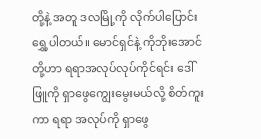တို့နဲ့ အတူ ဒလမြို့ကို လိုက်ပါပြောင်းရွှေ့ပါတယ်။ မောင်ရှင်နဲ့ ကိုဘိုးအောင်တို့ဟာ ရရာအလုပ်လုပ်ကိုင်ရင်း ဒေါ်ဖြူကို ရှာဖွေကျွေးမွေးမယ်လို့ စိတ်ကူးကာ ရရာ အလုပ်ကို ရှာဖွေ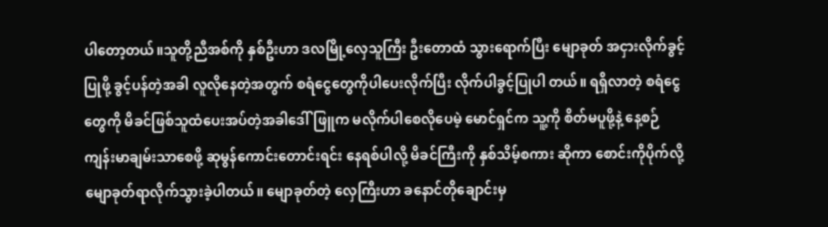ပါတော့တယ်။သူတို့ညီအစ်ကို နှစ်ဦးဟာ ဒလမြို့လှေသူကြီး ဦးတောထံ သွားရောက်ပြီး မျောခုတ် အငှားလိုက်ခွင့်ပြုဖို့ ခွင့်ပန်တဲ့အခါ လူလိုနေတဲ့အတွက် စရံငွေတွေကိုပါပေးလိုက်ပြီး လိုက်ပါခွင့်ပြုပါ တယ်။ ရရှိလာတဲ့ စရံငွေတွေကို မိခင်ဖြစ်သူထံပေးအပ်တဲ့အခါဒေါ်ဖြူက မလိုက်ပါစေလိုပေမဲ့ မောင်ရှင်က သူ့ကို စိတ်မပူဖို့နဲ့ နေ့စဉ် ကျန်းမာချမ်းသာစေဖို့ ဆုမွန်ကောင်းတောင်းရင်း နေရစ်ပါလို့ မိခင်ကြီးကို နှစ်သိမ့်စကား ဆိုကာ စောင်းကိုပိုက်လို့ မျောခုတ်ရာလိုက်သွားခဲ့ပါတယ်။ မျောခုတ်တဲ့ လှေကြီးဟာ ခနောင်တိုချောင်းမှ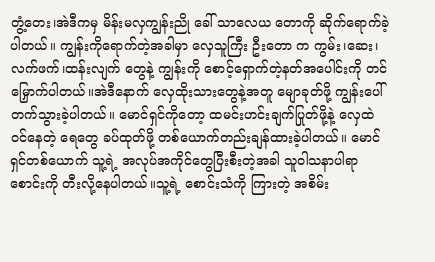တွံ့တေး၊အဲဒီကမှ မိန်းမလှကျွန်းညို ခေါ် သာလေယ တောကို ဆိုက်ရောက်ခဲ့ပါတယ်။ ကျွန်းကိုရောက်တဲ့အခါမှာ လှေသူကြီး ဦးတော က ကွမ်း၊ဆေး၊လက်ဖက်၊ထန်းလျက် တွေနဲ့ ကျွန်းကို စောင့်ရှောက်တဲ့နတ်အပေါင်းကို တင်မြှောက်ပါတယ်။အဲဒီနောက် လှေထိုးသားတွေနဲ့အတူ မျောခုတ်ဖို့ ကျွန်းပေါ်တက်သွားခဲ့ပါတယ်။ မောင်ရှင်ကိုတော့ ထမင်းဟင်းချက်ပြုတ်ဖို့နဲ့ လှေထဲ ဝင်နေတဲ့ ရေတွေ ခပ်ထုတ်ဖို့ တစ်ယောက်တည်းချန်ထားခဲ့ပါတယ်။ မောင်ရှင်တစ်ယောက် သူ့ရဲ့ အလုပ်အကိုင်တွေပြီးစီးတဲ့အခါ သူဝါသနာပါရာ စောင်းကို တီးလို့နေပါတယ်။သူ့ရဲ့ စောင်းသံကို ကြားတဲ့ အစိမ်း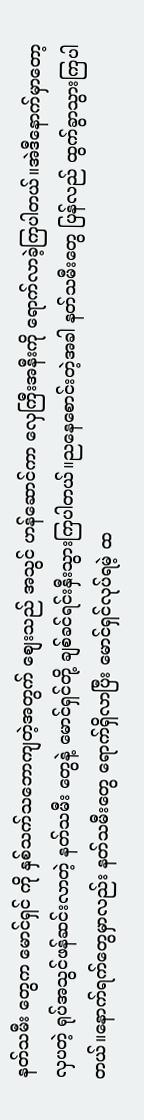နတ်သမီး တွေက မောင်ရှင် ကို နှစ်သက်သဘောကျတဲ့အတွက် စျေးသည် အသွင် ဟန်ဆောင်ကာ လှေကြီးအနီးကို ရောက်လာခဲ့ကြပါတယ်။အဲဒီနောက်မှာတော့ လှပတဲ့ ရုပ်အသွင်ဖန်ဆင်းလာတဲ့ နတ်သမီး တွေနဲ့ မောင်ရှင်တို့ ချစ်ခင်ရင်းနှီးသွားကြပါတယ်။ညနေစောင်းတဲ့အခါ နတ်သမီးတွေ ပြန်လည် ထွက်ခွာသွားကြပါတယ်။နောက်ရက်တွေမှာလည်း နတ်သမီးတွေ ရောက်ရှိလာပြီး မောင်ရှင်လုပ်ရမဲ့ ထ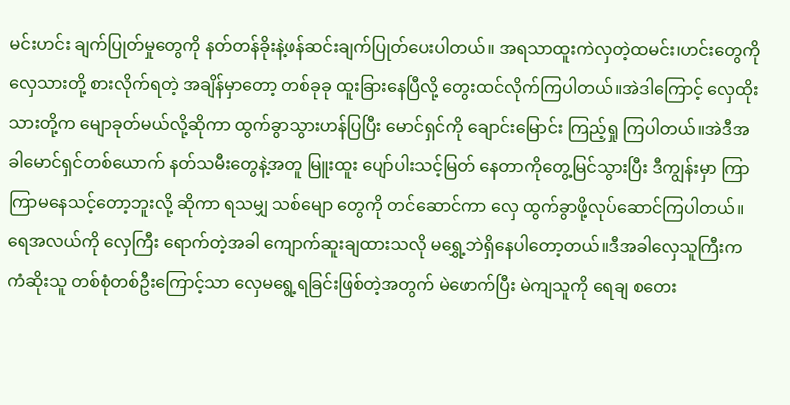မင်းဟင်း ချက်ပြုတ်မှုတွေကို နတ်တန်ခိုးနဲ့ဖန်ဆင်းချက်ပြုတ်ပေးပါတယ်။ အရသာထူးကဲလှတဲ့ထမင်း၊ဟင်းတွေကို လှေသားတို့ စားလိုက်ရတဲ့ အချိန်မှာတော့ တစ်ခုခု ထူးခြားနေပြီလို့ တွေးထင်လိုက်ကြပါတယ်။အဲဒါကြောင့် လှေထိုးသားတို့က မျောခုတ်မယ်လို့ဆိုကာ ထွက်ခွာသွားဟန်ပြပြီး မောင်ရှင်ကို ချောင်းမြောင်း ကြည့်ရှု ကြပါတယ်။အဲဒီအခါမောင်ရှင်တစ်ယောက် နတ်သမီးတွေနဲ့အတူ မြူးထူး ပျော်ပါးသင့်မြတ် နေတာကိုတွေ့မြင်သွားပြီး ဒီကျွန်းမှာ ကြာကြာမနေသင့်တော့ဘူးလို့ ဆိုကာ ရသမျှ သစ်မျော တွေကို တင်ဆောင်ကာ လှေ ထွက်ခွာဖို့လုပ်ဆောင်ကြပါတယ်။ ရေအလယ်ကို လှေကြီး ရောက်တဲ့အခါ ကျောက်ဆူးချထားသလို မရွှေ့ဘဲရှိနေပါတော့တယ်။ဒီအခါလှေသူကြီးက ကံဆိုးသူ တစ်စုံတစ်ဦးကြောင့်သာ လှေမရွေ့ရခြင်းဖြစ်တဲ့အတွက် မဲဖောက်ပြီး မဲကျသူကို ရေချ စတေး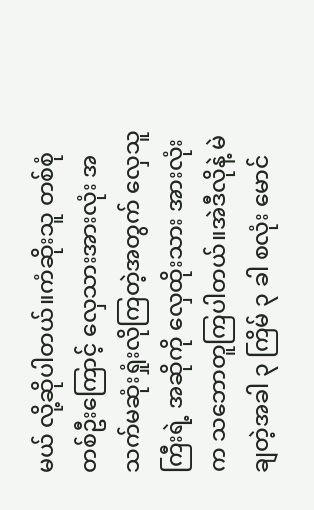မယ် လို့ဆိုပါတယ်။ကံဆိုးသူ တစ်စုံတစ်ဦးကြောင့် လှေသားအားလုံး အသက်မဆုံးရှုံးလိုကြတဲ့အတွက် လှေသူကြီးရဲ့ အဆိုကို လှေထိုးသား အားလုံးက သဘောတူကြပါတယ်။အဲဒီလိုနဲ့ မဲချတဲ့အခါ ၃ ကြိမ် ၃ ခါ စလုံး မောင်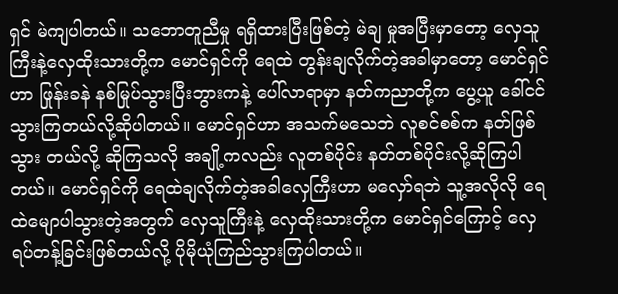ရှင် မဲကျပါတယ်။ သဘောတူညီမှု ရရှိထားပြီးဖြစ်တဲ့ မဲချ မှုအပြီးမှာတော့ လှေသူကြီးနဲ့လှေထိုးသားတို့က မောင်ရှင်ကို ရေထဲ တွန်းချလိုက်တဲ့အခါမှာတော့ မောင်ရှင်ဟာ ဖြုန်းခနဲ နစ်မြုပ်သွားပြီးဘွားကနဲ့ ပေါ်လာရာမှာ နတ်ကညာတို့က ပွေ့ယူ ခေါ်ငင်သွားကြတယ်လို့ဆိုပါတယ်။ မောင်ရှင်ဟာ အသက်မသေဘဲ လူစင်စစ်က နတ်ဖြစ်သွား တယ်လို့ ဆိုကြသလို အချို့ကလည်း လူတစ်ပိုင်း နတ်တစ်ပိုင်းလို့ဆိုကြပါတယ်။ မောင်ရှင်ကို ရေထဲချလိုက်တဲ့အခါလှေကြီးဟာ မလှော်ရဘဲ သူ့အလိုလို ရေထဲမျောပါသွားတဲ့အတွက် လှေသူကြီးနဲ့ လှေထိုးသားတို့က မောင်ရှင်ကြောင့် လှေရပ်တန့်ခြင်းဖြစ်တယ်လို့ ပိုမိုယုံကြည်သွားကြပါတယ်။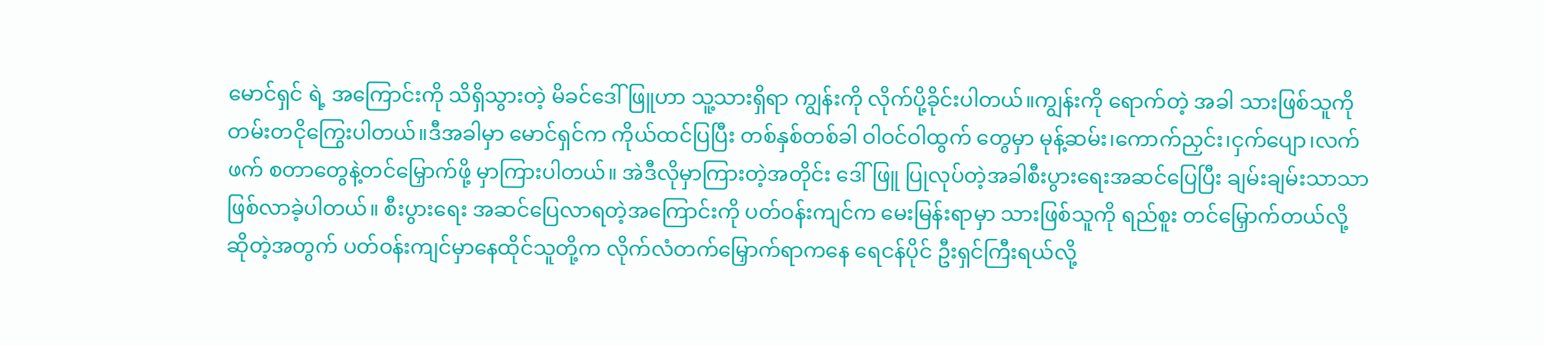မောင်ရှင် ရဲ့ အကြောင်းကို သိရှိသွားတဲ့ မိခင်ဒေါ်ဖြူဟာ သူ့သားရှိရာ ကျွန်းကို လိုက်ပို့ခိုင်းပါတယ်။ကျွန်းကို ရောက်တဲ့ အခါ သားဖြစ်သူကို တမ်းတငိုကြွေးပါတယ်။ဒီအခါမှာ မောင်ရှင်က ကိုယ်ထင်ပြပြီး တစ်နှစ်တစ်ခါ ဝါဝင်ဝါထွက် တွေမှာ မုန့်ဆမ်း၊ကောက်ညှင်း၊ငှက်ပျော၊လက်ဖက် စတာတွေနဲ့တင်မြှောက်ဖို့ မှာကြားပါတယ်။ အဲဒီလိုမှာကြားတဲ့အတိုင်း ဒေါ်ဖြူ ပြုလုပ်တဲ့အခါစီးပွားရေးအဆင်ပြေပြီး ချမ်းချမ်းသာသာ ဖြစ်လာခဲ့ပါတယ်။ စီးပွားရေး အဆင်ပြေလာရတဲ့အကြောင်းကို ပတ်ဝန်းကျင်က မေးမြန်းရာမှာ သားဖြစ်သူကို ရည်စူး တင်မြှောက်တယ်လို့ ဆိုတဲ့အတွက် ပတ်ဝန်းကျင်မှာနေထိုင်သူတို့က လိုက်လံတက်မြှောက်ရာကနေ ရေငန်ပိုင် ဦးရှင်ကြီးရယ်လို့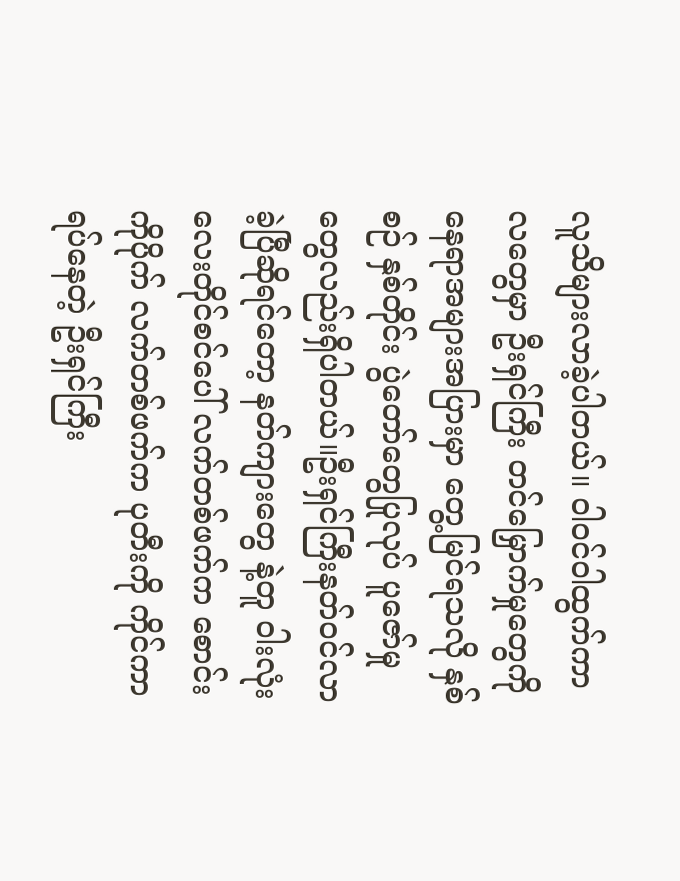လူသိများလာခဲ့ပါတယ်။ ဝါဝင်ဝါထွက်ကာလတွေမှာ ဦးရှင်ကြီး တင်မြှောက်မှုတွေကို နေရာအများအပြားမှာ တွေ့မြင်ရသလို နှစ်စဉ် နှစ်တိုင်း ပွဲတော်တွေပြုလုပ် ပူဇော်မှုတွေလည်းရှိပါတယ်။ဦးရှင်ကြီးနတ်ဝင်လာခဲ့ပြီဆိုရင်တော့ နတ်ကျားတွေ နဲ့တူ ဝါးလုံး လေးတိုင်စင်ပေါ် လက်တစ်ဖက်က စောင်းကိုပိုက် လက်တစ်ဖက်က ပုတီးကို ကိုင်ကာ ရပ်နေတဲ့ ဦးရှင်ကြီး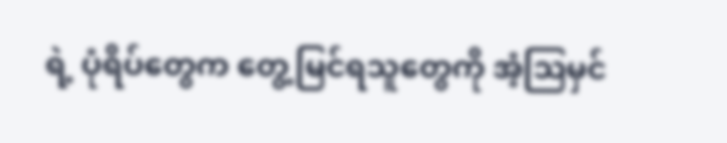ရဲ့ ပုံရိပ်တွေက တွေ့မြင်ရသူတွေကို အံ့ဩမှင်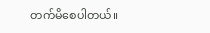တက်မိစေပါတယ်။